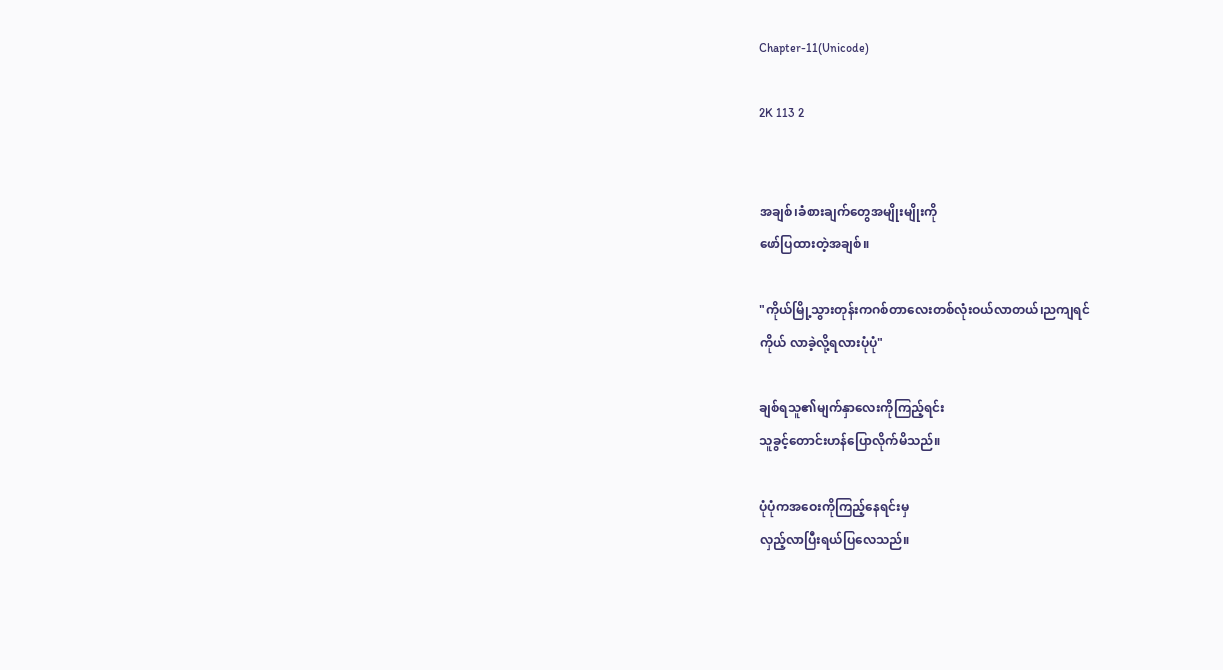Chapter-11(Unicode)

2K 113 2


အချစ်၊ခံစားချက်တွေအမျိုးမျိုးကို
ဖော်ပြထားတဲ့အချစ်။

"ကိုယ်မြို့သွားတုန်းကဂစ်တာလေးတစ်လုံးဝယ်လာတယ်၊ညကျရင်
ကိုယ် လာခဲ့လို့ရလားပုံပုံ"

ချစ်ရသူ၏မျက်နှာလေးကိုကြည့်ရင်း
သူခွင့်တောင်းဟန်ပြောလိုက်မိသည်။

ပုံပုံကအဝေးကိုကြည့်နေရင်းမှ
လှည့်လာပြီးရယ်ပြလေသည်။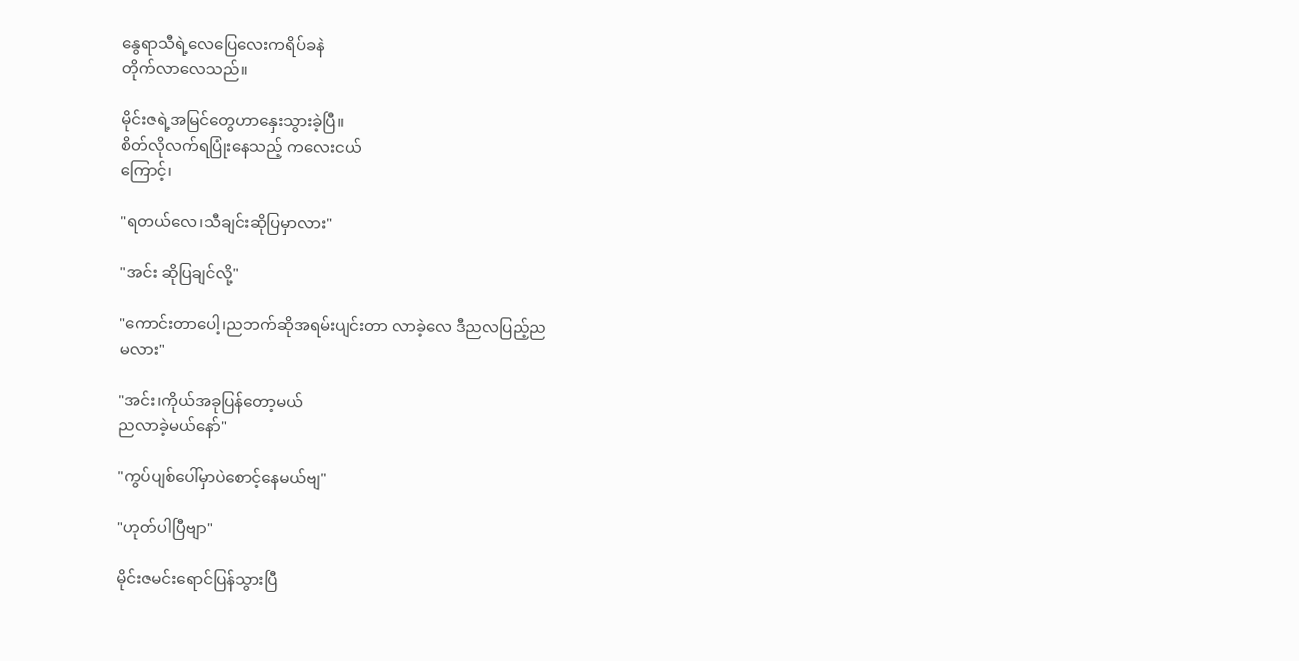နွေရာသီရဲ့လေပြေလေးကရိပ်ခနဲ
တိုက်လာလေသည်။

မိုင်းဇရဲ့အမြင်တွေဟာနှေးသွားခဲ့ပြီ။
စိတ်လိုလက်ရပြုံးနေသည့် ကလေးငယ်
ကြောင့်၊

"ရတယ်လေ၊သီချင်းဆိုပြမှာလား"

"အင်း ဆိုပြချင်လို့"

"ကောင်းတာပေါ့၊ညဘက်ဆိုအရမ်းပျင်းတာ လာခဲ့လေ ဒီညလပြည့်ည
မလား"

"အင်း၊ကိုယ်အခုပြန်တော့မယ်
ညလာခဲ့မယ်နော်"

"ကွပ်ပျစ်ပေါ်မှာပဲစောင့်နေမယ်ဗျ"

"ဟုတ်ပါပြီဗျာ"

မိုင်းဇမင်းရောင်ပြန်သွားပြီ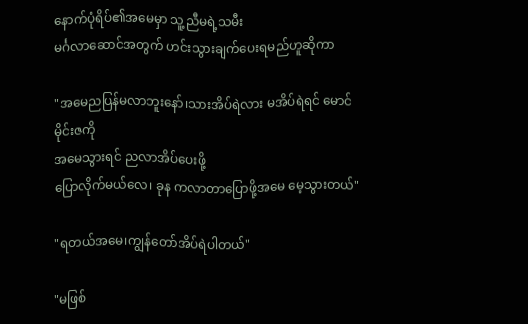နောက်ပုံရိပ်၏အမေမှာ သူ့ညီမရဲ့သမီး
မင်္ဂလာဆောင်အတွက် ဟင်းသွားချက်ပေးရမည်ဟူဆိုကာ

"အမေညပြန်မလာဘူးနော်၊သားအိပ်ရဲလား မအိပ်ရဲရင် မောင်မိုင်းဇကို
အမေသွားရင် ညလာအိပ်ပေးဖို့
ပြောလိုက်မယ်လေ၊ ခုန ကလာတာပြောဖို့အမေ မေ့သွားတယ်"

"ရတယ်အမေ၊ကျွန်တော်အိပ်ရဲပါတယ်"

"မဖြစ်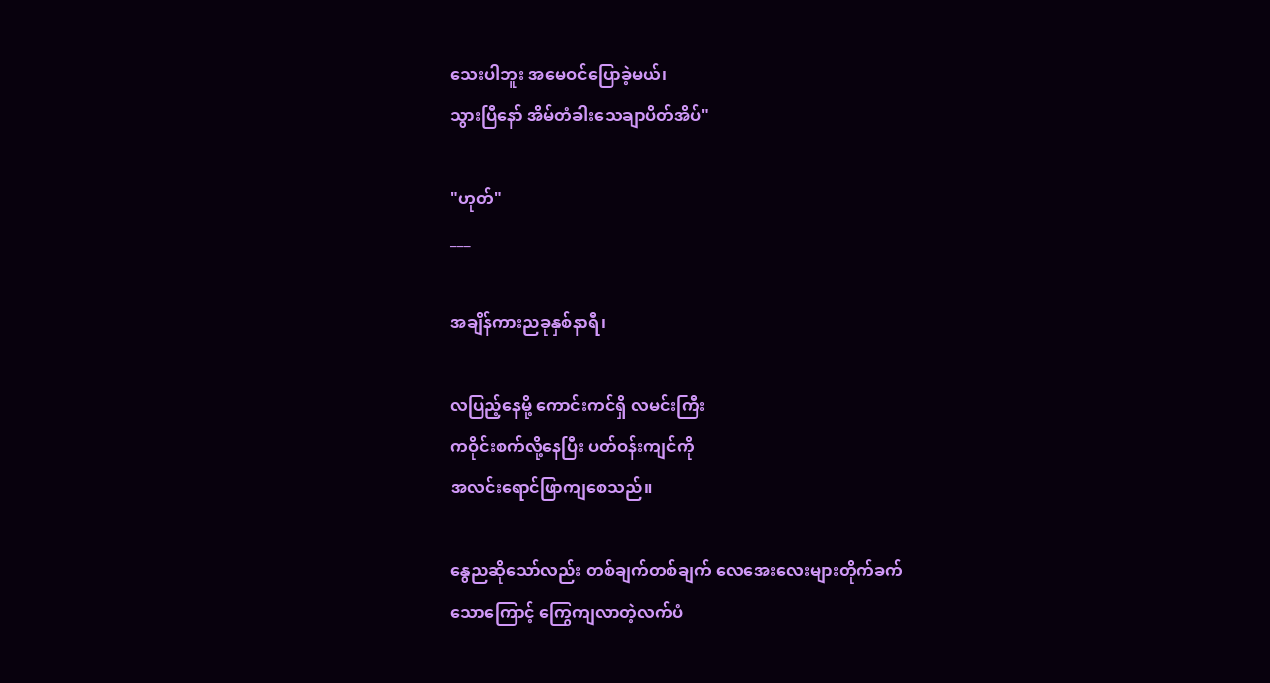သေးပါဘူး အမေဝင်ပြောခဲ့မယ်၊
သွားပြီနော် အိမ်တံခါးသေချာပိတ်အိပ်"

"ဟုတ်"
___

အချိန်ကားညခုနှစ်နာရီ၊

လပြည့်နေမို့ ကောင်းကင်ရှိ လမင်းကြီး
ကဝိုင်းစက်လို့နေပြီး ပတ်ဝန်းကျင်ကို
အလင်းရောင်ဖြာကျစေသည်။

နွေညဆိုသော်လည်း တစ်ချက်တစ်ချက် လေအေးလေးများတိုက်ခက်
သောကြောင့် ကြွေကျလာတဲ့လက်ပံ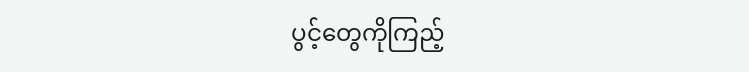ပွင့်တွေကိုကြည့်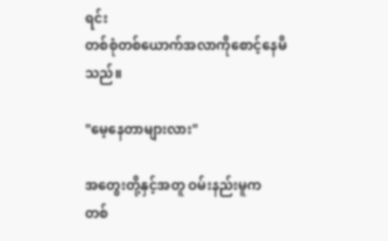ရင်း
တစ်စုံတစ်ယောက်အလာကိုစောင့်နေမိသည်။

"မေ့နေတာများလား"

အတွေးတို့နှင့်အတူ ဝမ်းနည်းမူက
တစ်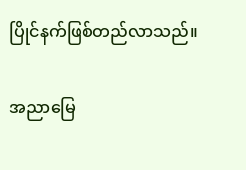ပြိုင်နက်ဖြစ်တည်လာသည်။

အညာမြေ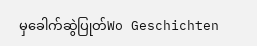မှခေါက်ဆွဲပြုတ်Wo Geschichten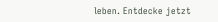leben. Entdecke jetzt